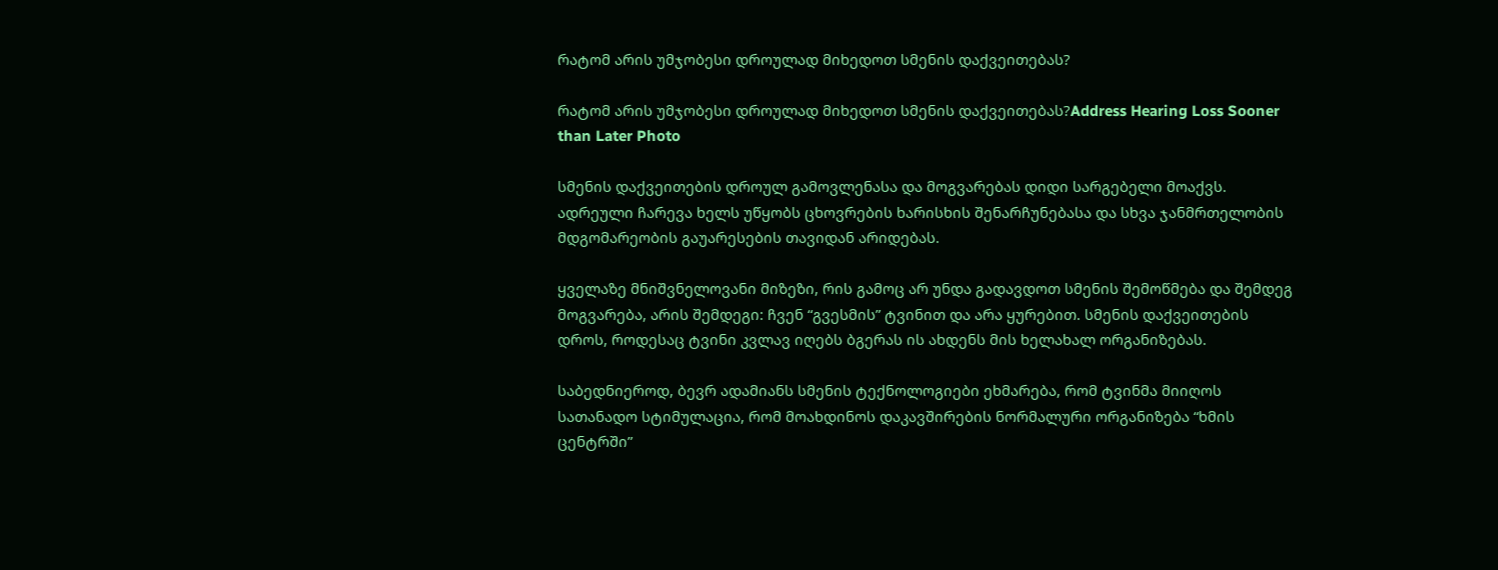რატომ არის უმჯობესი დროულად მიხედოთ სმენის დაქვეითებას?

რატომ არის უმჯობესი დროულად მიხედოთ სმენის დაქვეითებას?Address Hearing Loss Sooner than Later Photo

სმენის დაქვეითების დროულ გამოვლენასა და მოგვარებას დიდი სარგებელი მოაქვს. ადრეული ჩარევა ხელს უწყობს ცხოვრების ხარისხის შენარჩუნებასა და სხვა ჯანმრთელობის მდგომარეობის გაუარესების თავიდან არიდებას.

ყველაზე მნიშვნელოვანი მიზეზი, რის გამოც არ უნდა გადავდოთ სმენის შემოწმება და შემდეგ მოგვარება, არის შემდეგი: ჩვენ “გვესმის” ტვინით და არა ყურებით. სმენის დაქვეითების დროს, როდესაც ტვინი კვლავ იღებს ბგერას ის ახდენს მის ხელახალ ორგანიზებას.

საბედნიეროდ, ბევრ ადამიანს სმენის ტექნოლოგიები ეხმარება, რომ ტვინმა მიიღოს სათანადო სტიმულაცია, რომ მოახდინოს დაკავშირების ნორმალური ორგანიზება “ხმის ცენტრში”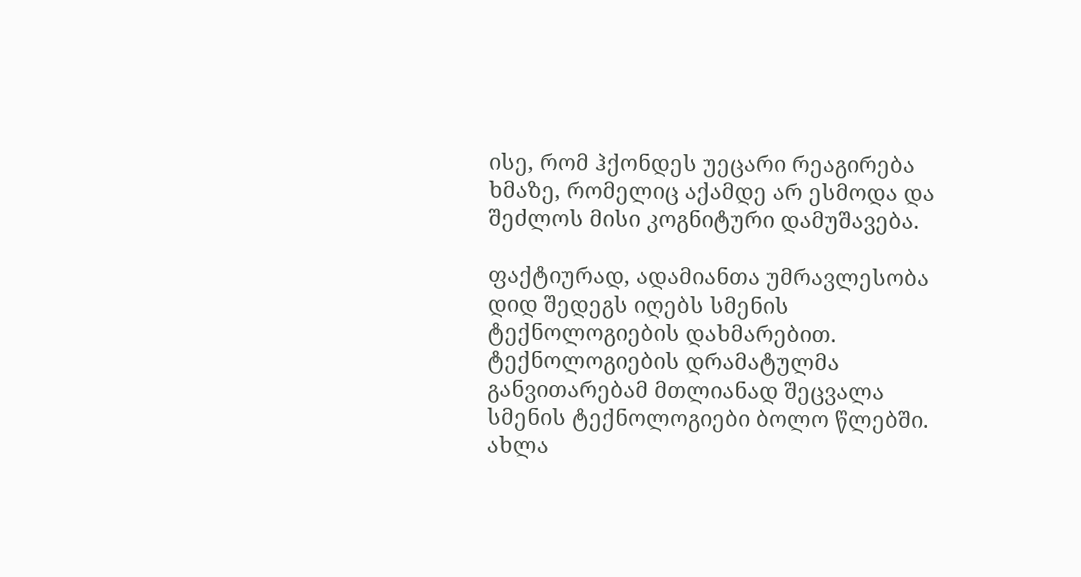ისე, რომ ჰქონდეს უეცარი რეაგირება ხმაზე, რომელიც აქამდე არ ესმოდა და შეძლოს მისი კოგნიტური დამუშავება.

ფაქტიურად, ადამიანთა უმრავლესობა დიდ შედეგს იღებს სმენის ტექნოლოგიების დახმარებით. ტექნოლოგიების დრამატულმა განვითარებამ მთლიანად შეცვალა სმენის ტექნოლოგიები ბოლო წლებში. ახლა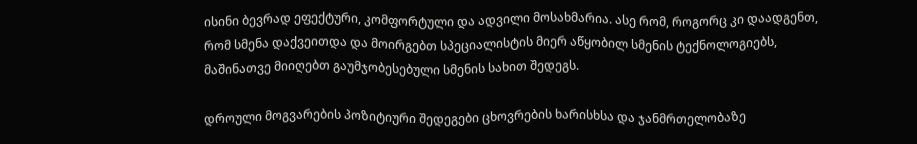ისინი ბევრად ეფექტური, კომფორტული და ადვილი მოსახმარია. ასე რომ, როგორც კი დაადგენთ, რომ სმენა დაქვეითდა და მოირგებთ სპეციალისტის მიერ აწყობილ სმენის ტექნოლოგიებს, მაშინათვე მიიღებთ გაუმჯობესებული სმენის სახით შედეგს.

დროული მოგვარების პოზიტიური შედეგები ცხოვრების ხარისხსა და ჯანმრთელობაზე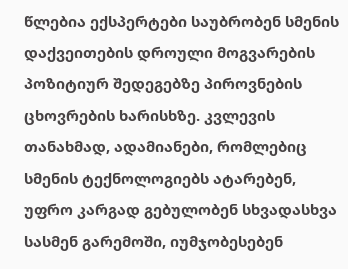წლებია ექსპერტები საუბრობენ სმენის დაქვეითების დროული მოგვარების პოზიტიურ შედეგებზე პიროვნების ცხოვრების ხარისხზე. კვლევის თანახმად, ადამიანები, რომლებიც სმენის ტექნოლოგიებს ატარებენ, უფრო კარგად გებულობენ სხვადასხვა სასმენ გარემოში, იუმჯობესებენ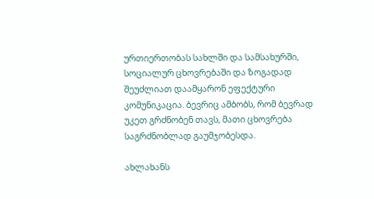ურთიერთობას სახლში და სამსახურში, სოციალურ ცხოვრებაში და ზოგადად შეუძლიათ დაამყარონ ეფექტური კომუნიკაცია. ბევრიც ამბობს, რომ ბევრად უკეთ გრძნობენ თავს, მათი ცხოვრება საგრძნობლად გაუმჯობესდა.

ახლახანს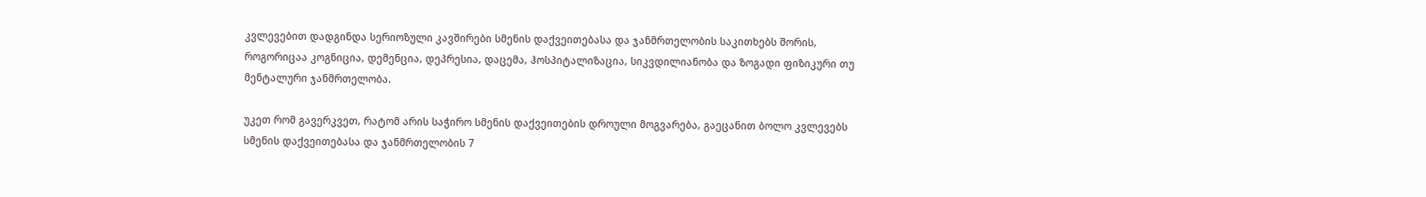კვლევებით დადგინდა სერიოზული კავშირები სმენის დაქვეითებასა და ჯანმრთელობის საკითხებს შორის, როგორიცაა კოგნიცია, დემენცია, დეპრესია, დაცემა, ჰოსპიტალიზაცია, სიკვდილიანობა და ზოგადი ფიზიკური თუ მენტალური ჯანმრთელობა.

უკეთ რომ გავერკვეთ, რატომ არის საჭირო სმენის დაქვეითების დროული მოგვარება, გაეცანით ბოლო კვლევებს სმენის დაქვეითებასა და ჯანმრთელობის 7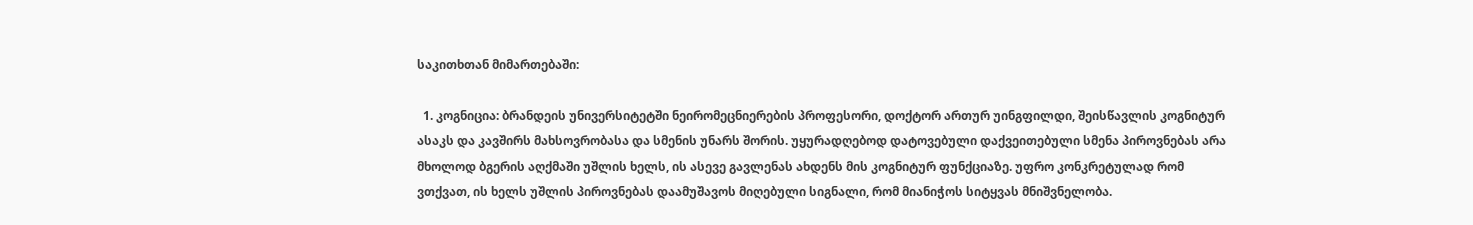საკითხთან მიმართებაში:

  1. კოგნიცია: ბრანდეის უნივერსიტეტში ნეირომეცნიერების პროფესორი, დოქტორ ართურ უინგფილდი, შეისწავლის კოგნიტურ ასაკს და კავშირს მახსოვრობასა და სმენის უნარს შორის. უყურადღებოდ დატოვებული დაქვეითებული სმენა პიროვნებას არა მხოლოდ ბგერის აღქმაში უშლის ხელს, ის ასევე გავლენას ახდენს მის კოგნიტურ ფუნქციაზე. უფრო კონკრეტულად რომ ვთქვათ, ის ხელს უშლის პიროვნებას დაამუშავოს მიღებული სიგნალი, რომ მიანიჭოს სიტყვას მნიშვნელობა.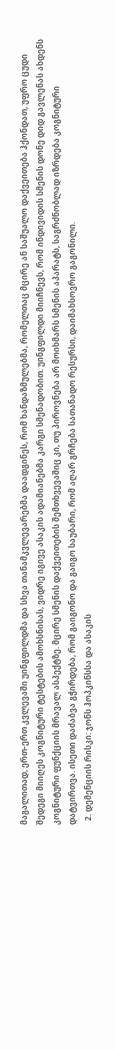მაგალითად, ერთ-ერთ კვლევაში უინგფილდმა და სხვა თანამკვლევარებმა დაადგინეს, რომ ხანდაზმულებმა, რომელთაც მცირე ან საშუალო დაქვეითება ჰქონდათ, უფრო ცუდი შედეგი მიიღეს კოგნიტური ტესტების ამოხსნისას, ვიდრე იგივე ასაკის ადამიანებმა კარგი სმენადობით. უინგფილდი მიიჩნევს, რომ ინდივიდის სმენის დონე დიდ გავლენას ახდენს კოგნიტური ფუნქციის მრავალ ასპექტზე. მცირე სმენის დაქვეითების შემთხვევაშიც კი, თუ პიროვნება არ მოიხმარს სმენის აპარატს, საგრძნობლად იზრდება კოგნიტური დატვირთვა. ისეთი დაძაბვა გჭირდება, რომ გაიგონო და გაიგო საუბარი, რომ აღარ გრჩება სათანადო რესურსი, დაიმახსოვრო გაგონილი.
  2. დემენციის რისკი: ჯონს ჰოპკინსსა და ასაკის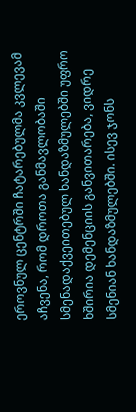ეროვნულ ცენტრში ჩატარებულმა კვლევამ აჩვენა, რომ დროთა განმავლობაში სმენადაქვეითებულ ხანდაზმულებში უფრო ხშირია დემენციის განვითარება, ვიდრე სმენიან ხანდაზმულებში. ისევ ჯონს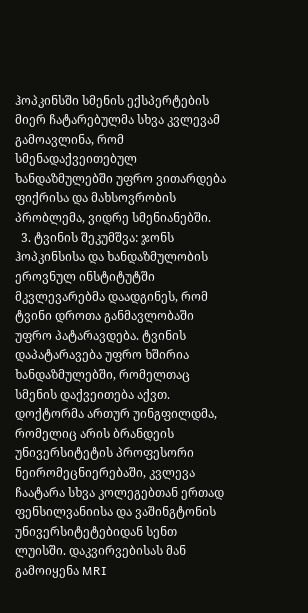ჰოპკინსში სმენის ექსპერტების მიერ ჩატარებულმა სხვა კვლევამ გამოავლინა, რომ სმენადაქვეითებულ ხანდაზმულებში უფრო ვითარდება ფიქრისა და მახსოვრობის პრობლემა, ვიდრე სმენიანებში.
  3. ტვინის შეკუმშვა: ჯონს ჰოპკინსისა და ხანდაზმულობის ეროვნულ ინსტიტუტში მკვლევარებმა დაადგინეს, რომ ტვინი დროთა განმავლობაში უფრო პატარავდება. ტვინის დაპატარავება უფრო ხშირია ხანდაზმულებში, რომელთაც სმენის დაქვეითება აქვთ. დოქტორმა ართურ უინგფილდმა, რომელიც არის ბრანდეის უნივერსიტეტის პროფესორი ნეირომეცნიერებაში, კვლევა ჩაატარა სხვა კოლეგებთან ერთად ფენსილვანიისა და ვაშინგტონის უნივერსიტეტებიდან სენთ ლუისში. დაკვირვებისას მან გამოიყენა MRI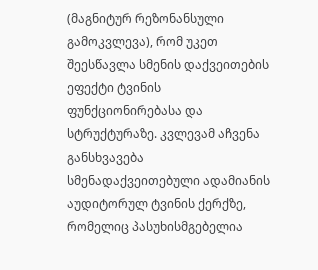(მაგნიტურ რეზონანსული გამოკვლევა), რომ უკეთ შეესწავლა სმენის დაქვეითების ეფექტი ტვინის ფუნქციონირებასა და სტრუქტურაზე. კვლევამ აჩვენა განსხვავება სმენადაქვეითებული ადამიანის აუდიტორულ ტვინის ქერქზე, რომელიც პასუხისმგებელია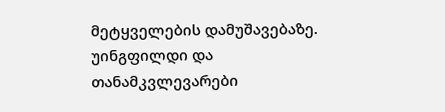მეტყველების დამუშავებაზე. უინგფილდი და თანამკვლევარები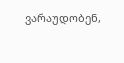ვარაუდობენ,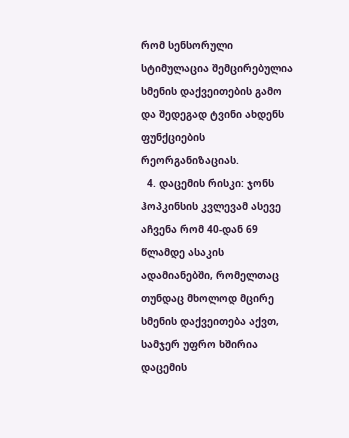რომ სენსორული სტიმულაცია შემცირებულია სმენის დაქვეითების გამო და შედეგად ტვინი ახდენს ფუნქციების რეორგანიზაციას.
  4. დაცემის რისკი: ჯონს ჰოპკინსის კვლევამ ასევე აჩვენა რომ 40-დან 69 წლამდე ასაკის ადამიანებში, რომელთაც თუნდაც მხოლოდ მცირე სმენის დაქვეითება აქვთ, სამჯერ უფრო ხშირია დაცემის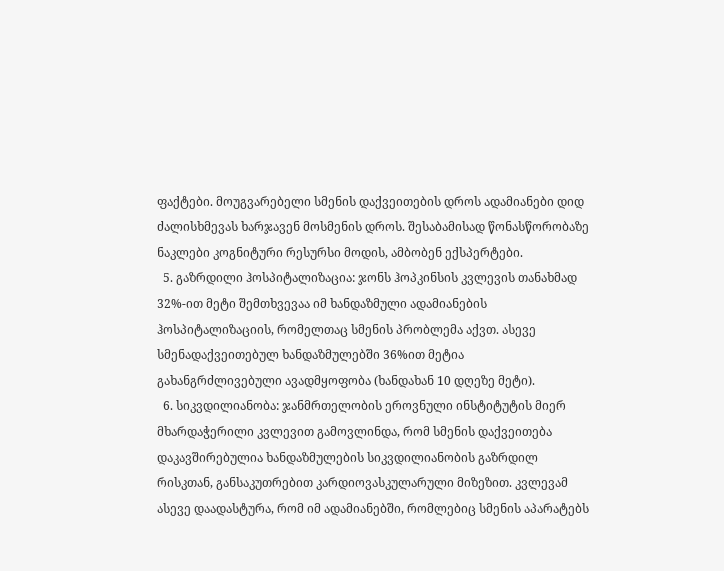ფაქტები. მოუგვარებელი სმენის დაქვეითების დროს ადამიანები დიდ ძალისხმევას ხარჯავენ მოსმენის დროს. შესაბამისად წონასწორობაზე ნაკლები კოგნიტური რესურსი მოდის, ამბობენ ექსპერტები.
  5. გაზრდილი ჰოსპიტალიზაცია: ჯონს ჰოპკინსის კვლევის თანახმად 32%-ით მეტი შემთხვევაა იმ ხანდაზმული ადამიანების ჰოსპიტალიზაციის, რომელთაც სმენის პრობლემა აქვთ. ასევე სმენადაქვეითებულ ხანდაზმულებში 36%ით მეტია გახანგრძლივებული ავადმყოფობა (ხანდახან 10 დღეზე მეტი).
  6. სიკვდილიანობა: ჯანმრთელობის ეროვნული ინსტიტუტის მიერ მხარდაჭერილი კვლევით გამოვლინდა, რომ სმენის დაქვეითება დაკავშირებულია ხანდაზმულების სიკვდილიანობის გაზრდილ რისკთან, განსაკუთრებით კარდიოვასკულარული მიზეზით. კვლევამ ასევე დაადასტურა, რომ იმ ადამიანებში, რომლებიც სმენის აპარატებს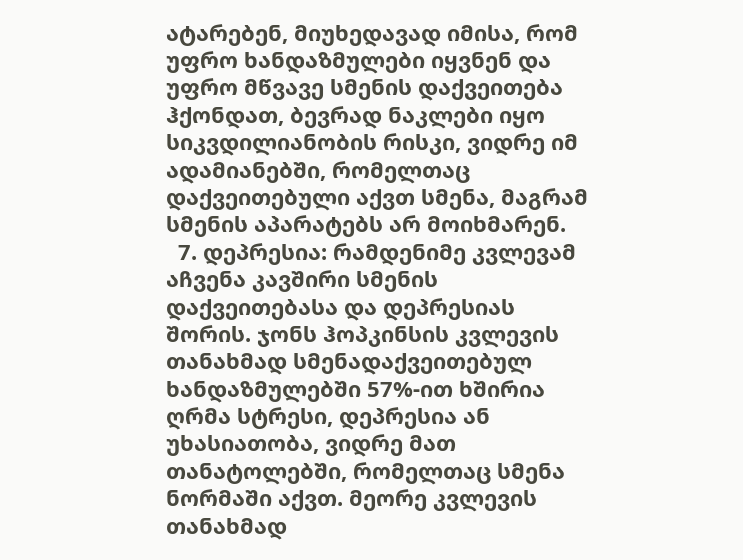ატარებენ, მიუხედავად იმისა, რომ უფრო ხანდაზმულები იყვნენ და უფრო მწვავე სმენის დაქვეითება ჰქონდათ, ბევრად ნაკლები იყო სიკვდილიანობის რისკი, ვიდრე იმ ადამიანებში, რომელთაც დაქვეითებული აქვთ სმენა, მაგრამ სმენის აპარატებს არ მოიხმარენ.
  7. დეპრესია: რამდენიმე კვლევამ აჩვენა კავშირი სმენის დაქვეითებასა და დეპრესიას შორის. ჯონს ჰოპკინსის კვლევის თანახმად სმენადაქვეითებულ ხანდაზმულებში 57%-ით ხშირია ღრმა სტრესი, დეპრესია ან უხასიათობა, ვიდრე მათ თანატოლებში, რომელთაც სმენა ნორმაში აქვთ. მეორე კვლევის თანახმად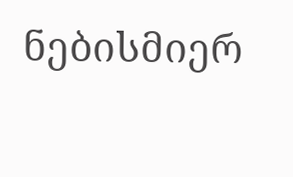ნებისმიერ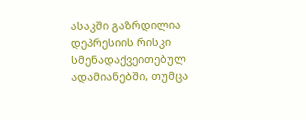ასაკში გაზრდილია დეპრესიის რისკი სმენადაქვეითებულ ადამიანებში, თუმცა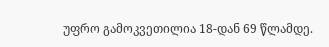უფრო გამოკვეთილია 18-დან 69 წლამდე.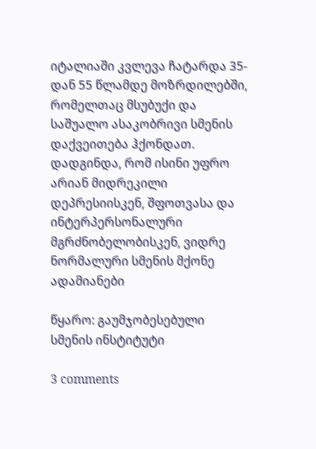იტალიაში კვლევა ჩატარდა 35-დან 55 წლამდე მოზრდილებში, რომელთაც მსუბუქი და საშუალო ასაკობრივი სმენის დაქვეითება ჰქონდათ. დადგინდა, რომ ისინი უფრო არიან მიდრეკილი დეპრესიისკენ, შფოთვასა და ინტერპერსონალური მგრძნობელობისკენ, ვიდრე ნორმალური სმენის მქონე ადამიანები

წყარო: გაუმჯობესებული სმენის ინსტიტუტი

3 comments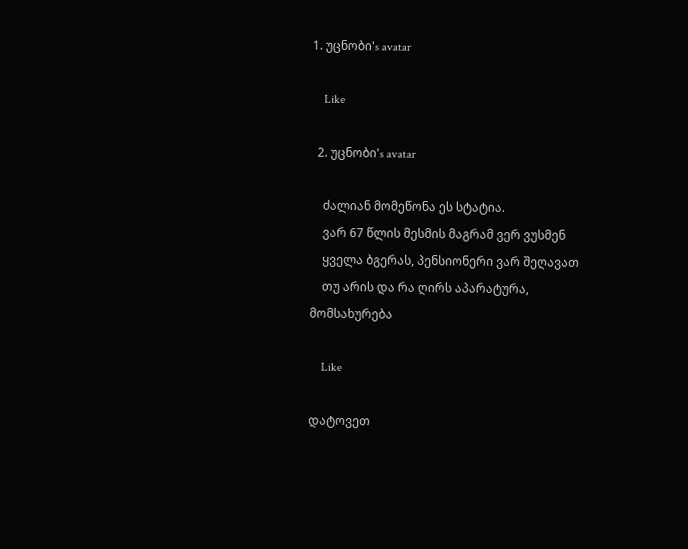1. უცნობი's avatar

    Like

  2. უცნობი's avatar

    ძალიან მომეწონა ეს სტატია.
    ვარ 67 წლის მესმის მაგრამ ვერ ვუსმენ
    ყველა ბგერას, პენსიონერი ვარ შეღავათ
    თუ არის და რა ღირს აპარატურა, მომსახურება

    Like

დატოვეთ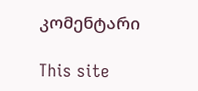კომენტარი

This site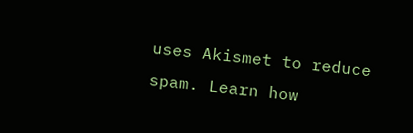uses Akismet to reduce spam. Learn how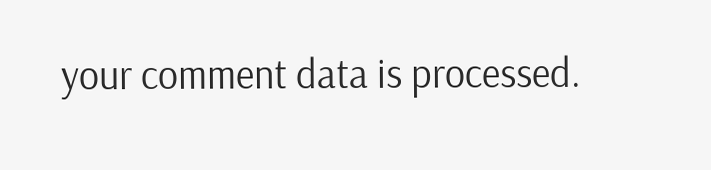your comment data is processed.